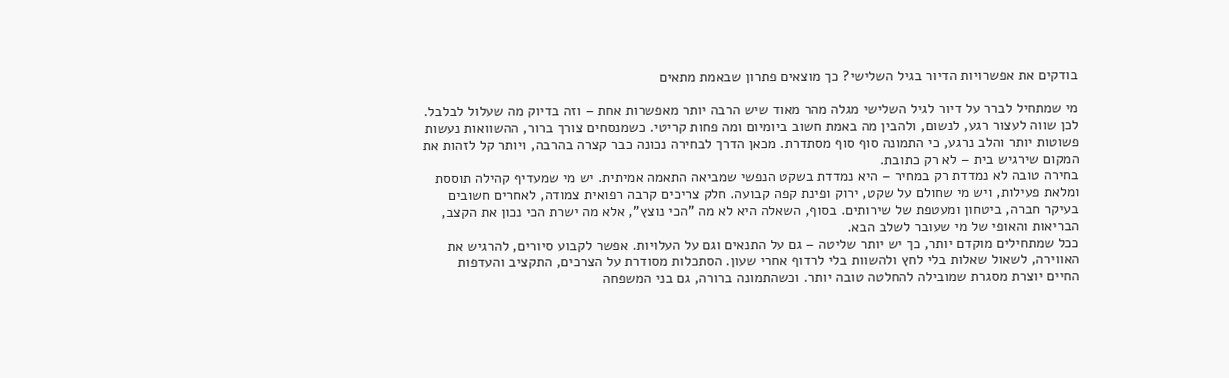בודקים את אפשרויות הדיור בגיל השלישי? כך מוצאים פתרון שבאמת מתאים

מי שמתחיל לברר על דיור לגיל השלישי מגלה מהר מאוד שיש הרבה יותר מאפשרות אחת – וזה בדיוק מה שעלול לבלבל. לכן שווה לעצור רגע, לנשום, ולהבין מה באמת חשוב ביומיום ומה פחות קריטי. כשמנסחים צורך ברור, ההשוואות נעשות פשוטות יותר והלב נרגע, כי התמונה סוף סוף מסתדרת. מכאן הדרך לבחירה נכונה כבר קצרה בהרבה, ויותר קל לזהות את המקום שירגיש בית – לא רק כתובת.
בחירה טובה לא נמדדת רק במחיר – היא נמדדת בשקט הנפשי שמביאה התאמה אמיתית. יש מי שמעדיף קהילה תוססת ומלאת פעילות, ויש מי שחולם על שקט, ירוק ופינת קפה קבועה. חלק צריכים קרבה רפואית צמודה, לאחרים חשובים בעיקר חברה, ביטחון ומעטפת של שירותים. בסוף, השאלה היא לא מה "הכי נוצץ", אלא מה ישרת הכי נכון את הקצב, הבריאות והאופי של מי שעובר לשלב הבא.
ככל שמתחילים מוקדם יותר, כך יש יותר שליטה – גם על התנאים וגם על העלויות. אפשר לקבוע סיורים, להרגיש את האווירה, לשאול שאלות בלי לחץ ולהשוות בלי לרדוף אחרי שעון. הסתכלות מסודרת על הצרכים, התקציב והעדפות החיים יוצרת מסגרת שמובילה להחלטה טובה יותר. וכשהתמונה ברורה, גם בני המשפחה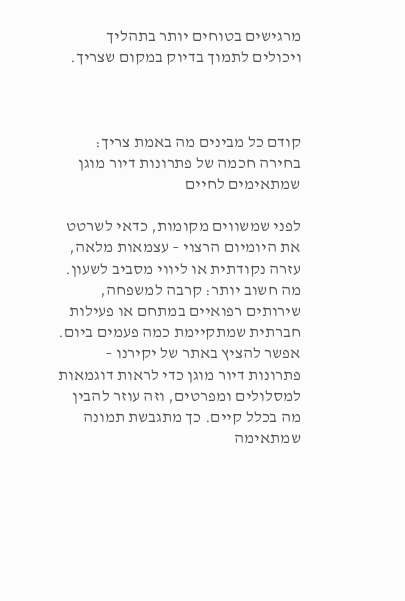מרגישים בטוחים יותר בתהליך ויכולים לתמוך בדיוק במקום שצריך.



קודם כל מבינים מה באמת צריך: בחירה חכמה של פתרונות דיור מוגן שמתאימים לחיים

לפני שמשווים מקומות, כדאי לשרטט את היומיום הרצוי – עצמאות מלאה, עזרה נקודתית או ליווי מסביב לשעון. מה חשוב יותר: קרבה למשפחה, שירותים רפואיים במתחם או פעילות חברתית שמתקיימת כמה פעמים ביום. אפשר להציץ באתר של יקירנו – פתרונות דיור מוגן כדי לראות דוגמאות למסלולים ומפרטים, וזה עוזר להבין מה בכלל קיים. כך מתגבשת תמונה שמתאימה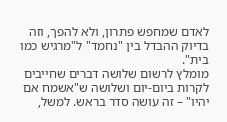לאדם שמחפש פתרון, ולא להפך, וזה בדיוק ההבדל בין "נחמד" ל"מרגיש כמו בית".
מומלץ לרשום שלושה דברים שחייבים לקרות ביום-יום ושלושה ש"אשמח אם יהיו" – זה עושה סדר בראש. למשל,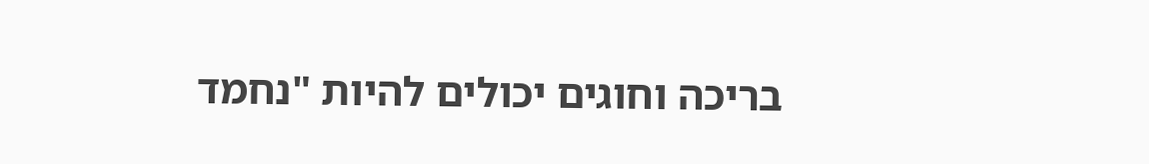בריכה וחוגים יכולים להיות "נחמד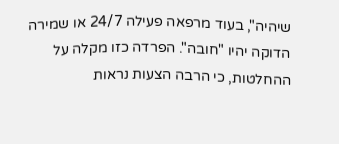שיהיה", בעוד מרפאה פעילה 24/7 או שמירה הדוקה יהיו "חובה". הפרדה כזו מקלה על ההחלטות, כי הרבה הצעות נראות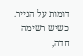דומות על הנייר. כשיש רשימה חדה,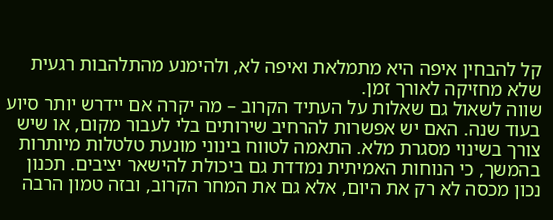קל להבחין איפה היא מתמלאת ואיפה לא, ולהימנע מהתלהבות רגעית שלא מחזיקה לאורך זמן.
שווה לשאול גם שאלות על העתיד הקרוב – מה יקרה אם יידרש יותר סיוע בעוד שנה. האם יש אפשרות להרחיב שירותים בלי לעבור מקום, או שיש צורך בשינוי מסגרת מלא. התאמה לטווח בינוני מונעת טלטלות מיותרות בהמשך, כי הנוחות האמיתית נמדדת גם ביכולת להישאר יציבים. תכנון נכון מכסה לא רק את היום, אלא גם את המחר הקרוב, ובזה טמון הרבה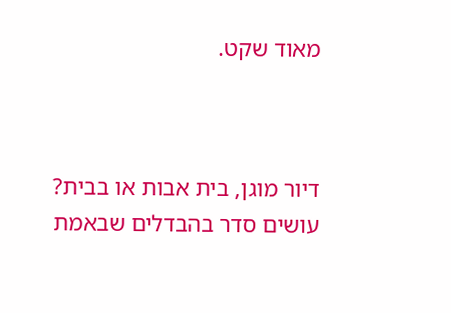מאוד שקט.



דיור מוגן, בית אבות או בבית? עושים סדר בהבדלים שבאמת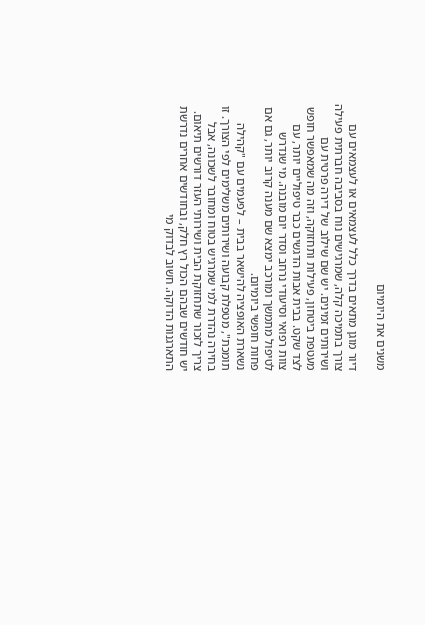משנים את היומיום

דיור מוגן מתאים בדרך כלל לעצמאים או לעצמאים עם צורך בתמיכה קלה, שמרגישים נוח בסביבה חברתית פעילה ושירותים זמינים. יש שם שילוב של דירה פרטית עם מעטפת ביטחון, פעילות ותחזוקה, וזה מה שמאפשר חופש לצד שקט. בבית אבות הדגשים כבר טיפוליים יותר, עם צוות רפואי וסיעודי נרחב וסדר יום מובנה. מי שנדרש לטיפול מתמשך ומורכב ימצא שם מענה קרוב יותר, גם אם פחות חופשי ביומיום.
נשארת האופציה להישאר בבית – לפעמים עם "קהילה תומכת", מטפלת קבועה ושירותים משלימים לפי הצורך. זו בחירה נהדרת למי שמרגיש בטוח ומחובר לשכונה, אבל צריך לזכור שתחזוקת הבית ושירותי העזר דורשים תיאום. יש חודשים שבהם הכול רץ חלק, ובחודשים אחרים נדרשת התארגנות הדוקה. חשוב לבדוק מי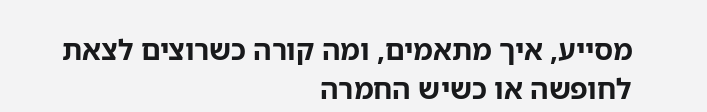מסייע, איך מתאמים, ומה קורה כשרוצים לצאת לחופשה או כשיש החמרה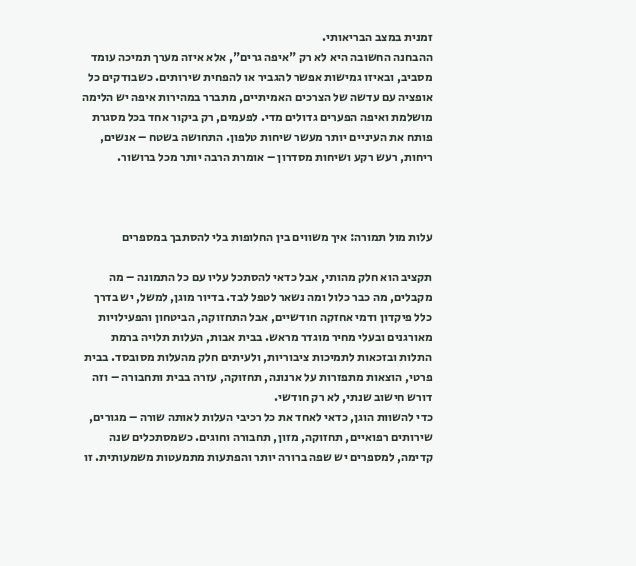זמנית במצב הבריאותי.
ההבחנה החשובה היא לא רק "איפה גרים", אלא איזה מערך תמיכה עומד מסביב, ובאיזו גמישות אפשר להגביר או להפחית שירותים. כשבודקים כל אופציה עם עדשה של הצרכים האמיתיים, מתברר במהירות איפה יש הלימה מושלמת ואיפה הפערים גדולים מדי. לפעמים, רק ביקור אחד בכל מסגרת פותח את העיניים יותר מעשר שיחות טלפון. התחושה בשטח – אנשים, ריחות, רעש רקע ושיחות מסדרון – אומרת הרבה יותר מכל ברושור.



עלות מול תמורה: איך משווים בין החלופות בלי להסתבך במספרים

תקציב הוא חלק מהותי, אבל כדאי להסתכל עליו עם כל התמונה – מה מקבלים, מה כבר כלול ומה נשאר לטפל לבד. בדיור מוגן, למשל, יש בדרך כלל פיקדון ודמי אחזקה חודשיים, אבל התחזוקה, הביטחון והפעילויות מאורגנים ובעלי מחיר מוגדר מראש. בבית אבות, העלות תלויה ברמת התלות ובזכאות לתמיכות ציבוריות, ולעיתים חלק מהעלות מסובסד. בבית פרטי, הוצאות מתפזרות על ארנונה, תחזוקה, עזרה בבית ותחבורה – וזה דורש חישוב שנתי, לא רק חודשי.
כדי להשוות הוגן, כדאי לאחד את כל רכיבי העלות לאותה שורה – מגורים, שירותים רפואיים, תחזוקה, מזון, תחבורה וחוגים. כשמסתכלים שנה קדימה, למספרים יש שפה ברורה יותר והפתעות מתמעטות משמעותית. זו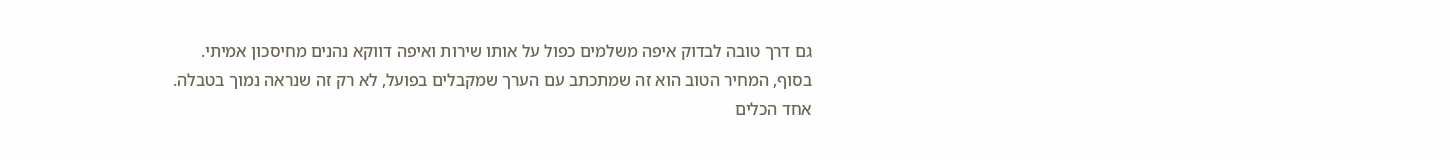גם דרך טובה לבדוק איפה משלמים כפול על אותו שירות ואיפה דווקא נהנים מחיסכון אמיתי. בסוף, המחיר הטוב הוא זה שמתכתב עם הערך שמקבלים בפועל, לא רק זה שנראה נמוך בטבלה.
אחד הכלים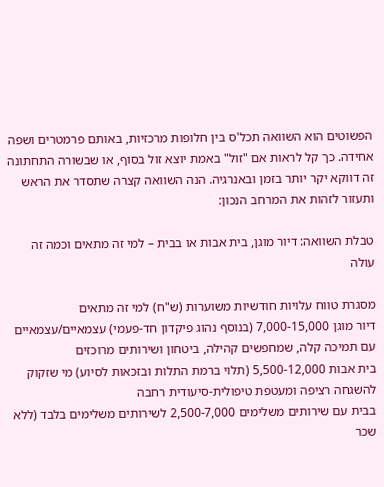הפשוטים הוא השוואה תכל'ס בין חלופות מרכזיות, באותם פרמטרים ושפה אחידה. כך קל לראות אם "זול" באמת יוצא זול בסוף, או שבשורה התחתונה זה דווקא יקר יותר בזמן ובאנרגיה. הנה השוואה קצרה שתסדר את הראש ותעזור לזהות את המרחב הנכון:

טבלת השוואה: דיור מוגן, בית אבות או בבית – למי זה מתאים וכמה זה עולה

מסגרת טווח עלויות חודשיות משוערות (ש"ח) למי זה מתאים
דיור מוגן 7,000-15,000 (בנוסף נהוג פיקדון חד-פעמי) עצמאיים/עצמאיים עם תמיכה קלה, שמחפשים קהילה, ביטחון ושירותים מרוכזים
בית אבות 5,500-12,000 (תלוי ברמת התלות ובזכאות לסיוע) מי שזקוק להשגחה רציפה ומעטפת טיפולית-סיעודית רחבה
בבית עם שירותים משלימים 2,500-7,000 לשירותים משלימים בלבד (ללא שכר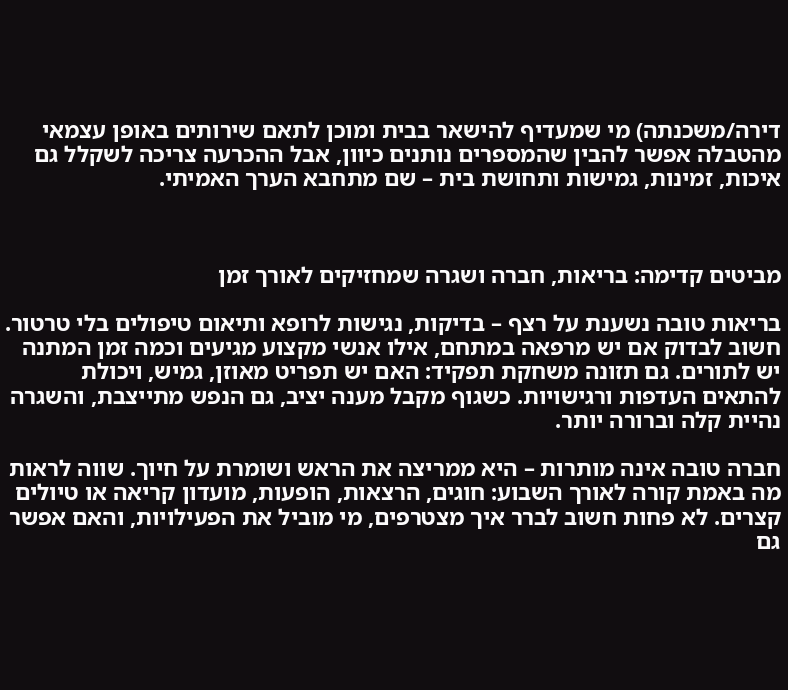דירה/משכנתה) מי שמעדיף להישאר בבית ומוכן לתאם שירותים באופן עצמאי
מהטבלה אפשר להבין שהמספרים נותנים כיוון, אבל ההכרעה צריכה לשקלל גם איכות, זמינות, גמישות ותחושת בית – שם מתחבא הערך האמיתי.



מביטים קדימה: בריאות, חברה ושגרה שמחזיקים לאורך זמן

בריאות טובה נשענת על רצף – בדיקות, נגישות לרופא ותיאום טיפולים בלי טרטור. חשוב לבדוק אם יש מרפאה במתחם, אילו אנשי מקצוע מגיעים וכמה זמן המתנה יש לתורים. גם תזונה משחקת תפקיד: האם יש תפריט מאוזן, גמיש, ויכולת להתאים העדפות ורגישויות. כשגוף מקבל מענה יציב, גם הנפש מתייצבת, והשגרה נהיית קלה וברורה יותר.

חברה טובה אינה מותרות – היא ממריצה את הראש ושומרת על חיוך. שווה לראות מה באמת קורה לאורך השבוע: חוגים, הרצאות, הופעות, מועדון קריאה או טיולים קצרים. לא פחות חשוב לברר איך מצטרפים, מי מוביל את הפעילויות, והאם אפשר גם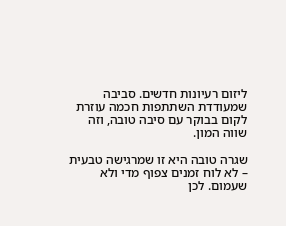ליזום רעיונות חדשים. סביבה שמעודדת השתתפות חכמה עוזרת לקום בבוקר עם סיבה טובה, וזה שווה המון.

שגרה טובה היא זו שמרגישה טבעית – לא לוח זמנים צפוף מדי ולא שעמום. לכן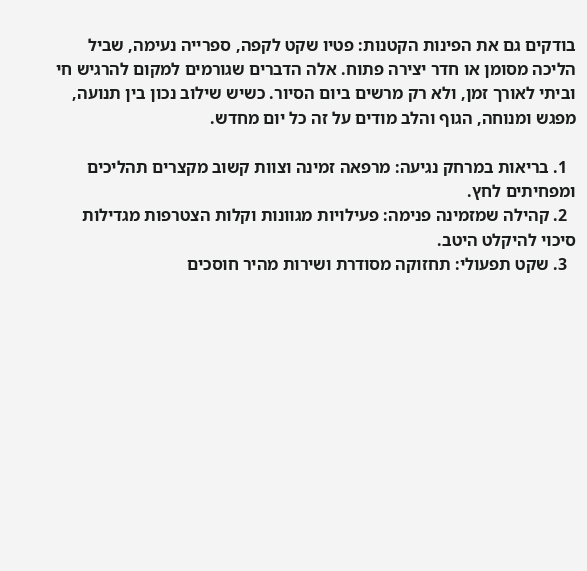בודקים גם את הפינות הקטנות: פטיו שקט לקפה, ספרייה נעימה, שביל הליכה מסומן או חדר יצירה פתוח. אלה הדברים שגורמים למקום להרגיש חי וביתי לאורך זמן, ולא רק מרשים ביום הסיור. כשיש שילוב נכון בין תנועה, מפגש ומנוחה, הגוף והלב מודים על זה כל יום מחדש.

  1. בריאות במרחק נגיעה: מרפאה זמינה וצוות קשוב מקצרים תהליכים ומפחיתים לחץ.
  2. קהילה שמזמינה פנימה: פעילויות מגוונות וקלות הצטרפות מגדילות סיכוי להיקלט היטב.
  3. שקט תפעולי: תחזוקה מסודרת ושירות מהיר חוסכים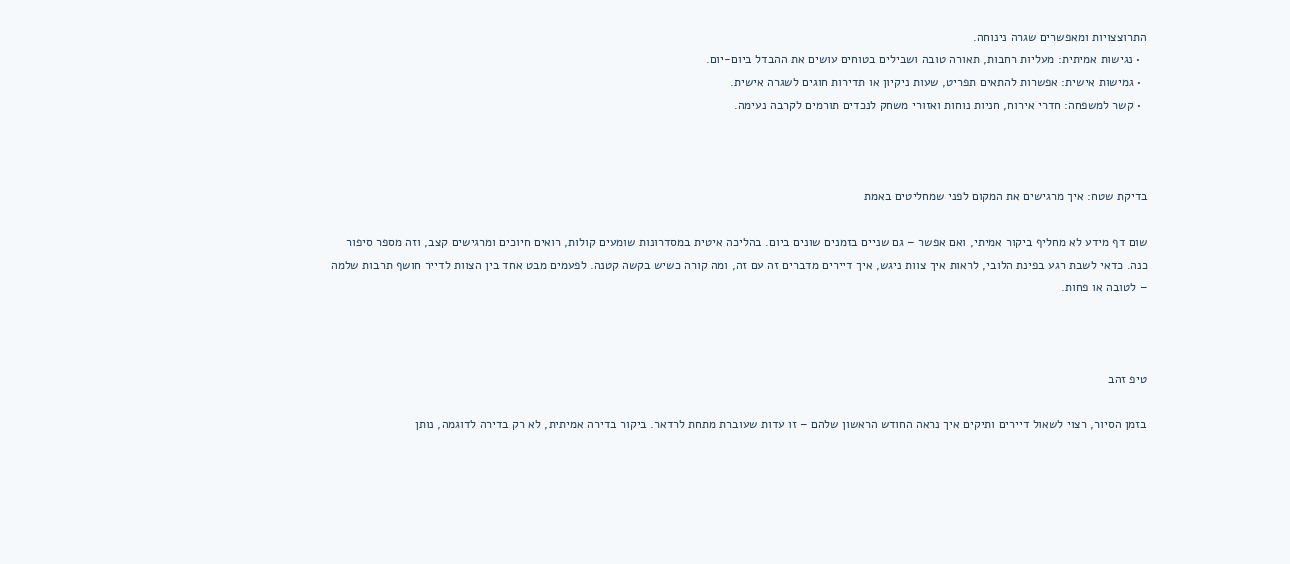התרוצצויות ומאפשרים שגרה נינוחה.
  • נגישות אמיתית: מעליות רחבות, תאורה טובה ושבילים בטוחים עושים את ההבדל ביום-יום.
  • גמישות אישית: אפשרות להתאים תפריט, שעות ניקיון או תדירות חוגים לשגרה אישית.
  • קשר למשפחה: חדרי אירוח, חניות נוחות ואזורי משחק לנכדים תורמים לקרבה נעימה.



בדיקת שטח: איך מרגישים את המקום לפני שמחליטים באמת

שום דף מידע לא מחליף ביקור אמיתי, ואם אפשר – גם שניים בזמנים שונים ביום. בהליכה איטית במסדרונות שומעים קולות, רואים חיוכים ומרגישים קצב, וזה מספר סיפור כנה. כדאי לשבת רגע בפינת הלובי, לראות איך צוות ניגש, איך דיירים מדברים זה עם זה, ומה קורה כשיש בקשה קטנה. לפעמים מבט אחד בין הצוות לדייר חושף תרבות שלמה – לטובה או פחות.



טיפ זהב

בזמן הסיור, רצוי לשאול דיירים ותיקים איך נראה החודש הראשון שלהם – זו עדות שעוברת מתחת לרדאר. ביקור בדירה אמיתית, לא רק בדירה לדוגמה, נותן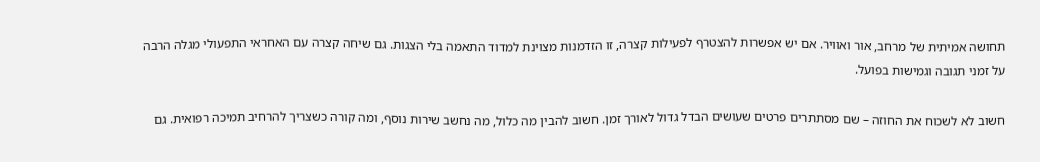תחושה אמיתית של מרחב, אור ואוויר. אם יש אפשרות להצטרף לפעילות קצרה, זו הזדמנות מצוינת למדוד התאמה בלי הצגות. גם שיחה קצרה עם האחראי התפעולי מגלה הרבה על זמני תגובה וגמישות בפועל.

חשוב לא לשכוח את החוזה – שם מסתתרים פרטים שעושים הבדל גדול לאורך זמן. חשוב להבין מה כלול, מה נחשב שירות נוסף, ומה קורה כשצריך להרחיב תמיכה רפואית. גם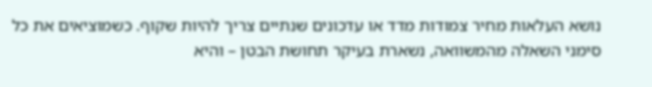נושא העלאות מחיר צמודות מדד או עדכונים שנתיים צריך להיות שקוף. כשמוציאים את כל סימני השאלה מהמשוואה, נשארת בעיקר תחושת הבטן – והיא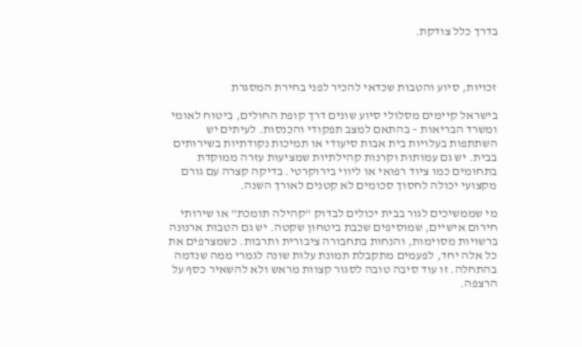בדרך כלל צודקת.



זכויות, סיוע והטבות שכדאי להכיר לפני בחירת המסגרת

בישראל קיימים מסלולי סיוע שונים דרך קופת החולים, ביטוח לאומי ומשרד הבריאות – בהתאם למצב תפקודי והכנסות. לעיתים יש השתתפות בעלויות בית אבות סיעודי או תמיכות נקודתיות בשירותים בבית. יש גם עמותות וקרנות קהילתיות שמציעות עזרה ממוקדת בתחומים כמו ציוד רפואי או ליווי בירוקרטי. בדיקה קצרה עם גורם מקצועי יכולה לחסוך סכומים לא קטנים לאורך השנה.

מי שממשיכים לגור בבית יכולים לבדוק "קהילה תומכת" או שירותי חירום אישיים, שמוסיפים שכבת ביטחון שקטה. יש גם הטבות ארנונה ברשויות מסוימות, והנחות בתחבורה ציבורית ותרבות. כשמצרפים את כל אלה יחד, לפעמים מתקבלת תמונת עלות שונה לגמרי ממה שנדמה בהתחלה. זו עוד סיבה טובה לסגור קצוות מראש ולא להשאיר כסף על הרצפה.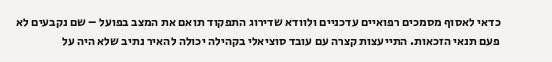כדאי לאסוף מסמכים רפואיים עדכניים ולוודא שדירוג התפקוד תואם את המצב בפועל – שם נקבעים לא פעם תנאי הזכאות. התייעצות קצרה עם עובד סוציאלי בקהילה יכולה להאיר נתיב שלא היה על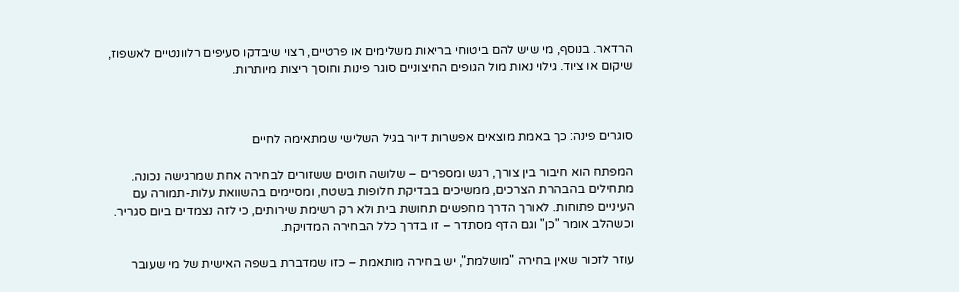הרדאר. בנוסף, מי שיש להם ביטוחי בריאות משלימים או פרטיים, רצוי שיבדקו סעיפים רלוונטיים לאשפוז, שיקום או ציוד. גילוי נאות מול הגופים החיצוניים סוגר פינות וחוסך ריצות מיותרות.



סוגרים פינה: כך באמת מוצאים אפשרות דיור בגיל השלישי שמתאימה לחיים

המפתח הוא חיבור בין צורך, רגש ומספרים – שלושה חוטים ששזורים לבחירה אחת שמרגישה נכונה. מתחילים בהבהרת הצרכים, ממשיכים בבדיקת חלופות בשטח, ומסיימים בהשוואת עלות-תמורה עם העיניים פתוחות. לאורך הדרך מחפשים תחושת בית ולא רק רשימת שירותים, כי לזה נצמדים ביום סגריר. וכשהלב אומר "כן" וגם הדף מסתדר – זו בדרך כלל הבחירה המדויקת.

עוזר לזכור שאין בחירה "מושלמת", יש בחירה מותאמת – כזו שמדברת בשפה האישית של מי שעובר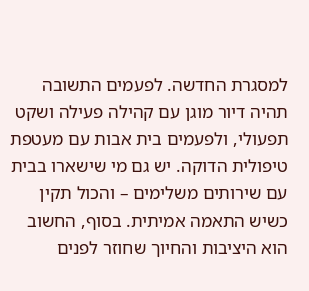למסגרת החדשה. לפעמים התשובה תהיה דיור מוגן עם קהילה פעילה ושקט תפעולי, ולפעמים בית אבות עם מעטפת טיפולית הדוקה. יש גם מי שישארו בבית עם שירותים משלימים – והכול תקין כשיש התאמה אמיתית. בסוף, החשוב הוא היציבות והחיוך שחוזר לפנים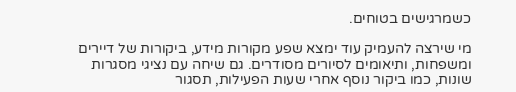כשמרגישים בטוחים.

מי שירצה להעמיק עוד ימצא שפע מקורות מידע, ביקורות של דיירים ומשפחות, ותיאומים לסיורים מסודרים. גם שיחה עם נציגי מסגרות שונות, כמו ביקור נוסף אחרי שעות הפעילות, תסגור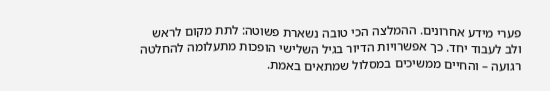פערי מידע אחרונים. ההמלצה הכי טובה נשארת פשוטה: לתת מקום לראש ולב לעבוד יחד. כך אפשרויות הדיור בגיל השלישי הופכות מתעלומה להחלטה רגועה – והחיים ממשיכים במסלול שמתאים באמת.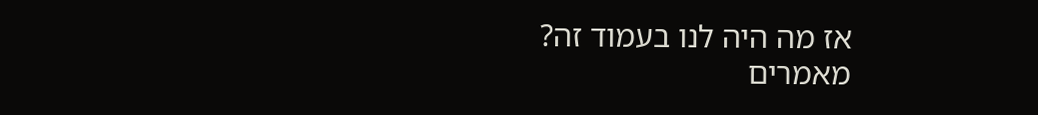אז מה היה לנו בעמוד זה?
מאמרים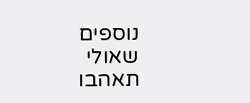נוספים
שאולי תאהבו